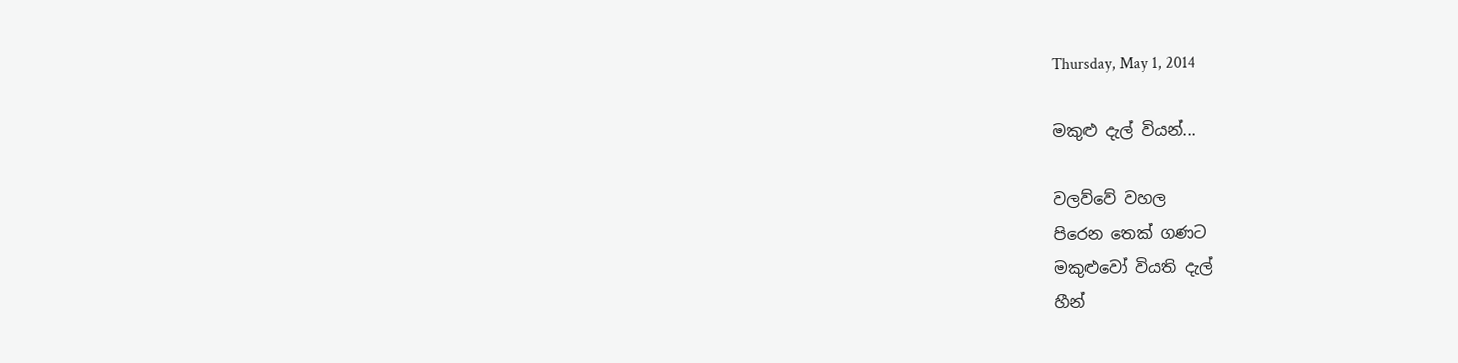Thursday, May 1, 2014

මකුළු දැල් වියන්...

වලව්වේ වහල
පිරෙන තෙක් ගණට
මකුළුවෝ වියති දැල්
හීන්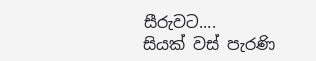සීරුවට....
සියක් වස් පැරණි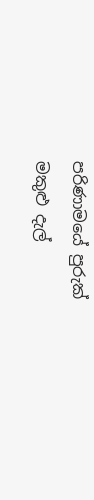පරිණාමයේ පුරුක්
මකුළු දැල්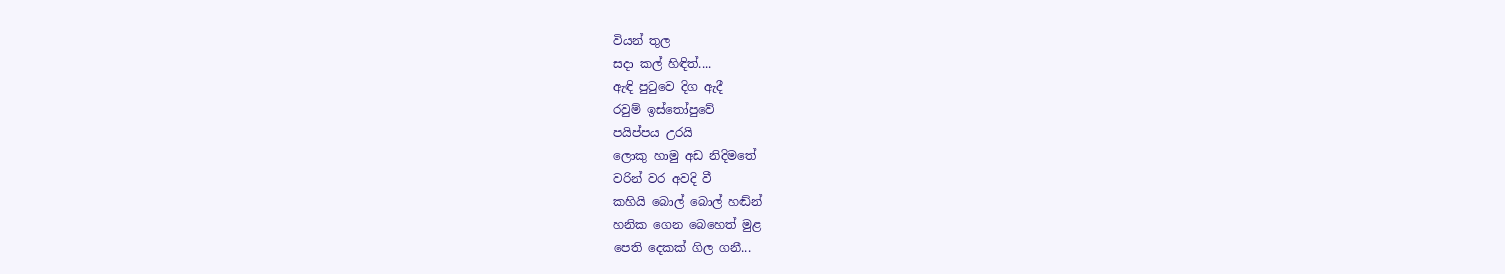වියන් තුල
සදා කල් හිඳිත්....
ඇඳි පු‍ටුවෙ දිග ඇදී
රවුම් ඉස්තෝපුවේ
පයිප්පය උරයි
ලොකු හාමු අඩ නිදිමතේ
වරින් වර අවදි වී
කහියි බොල් බොල් හඬ්න්
හනික ගෙන බෙහෙත් මුළ
පෙති දෙකක් ගිල ගනී...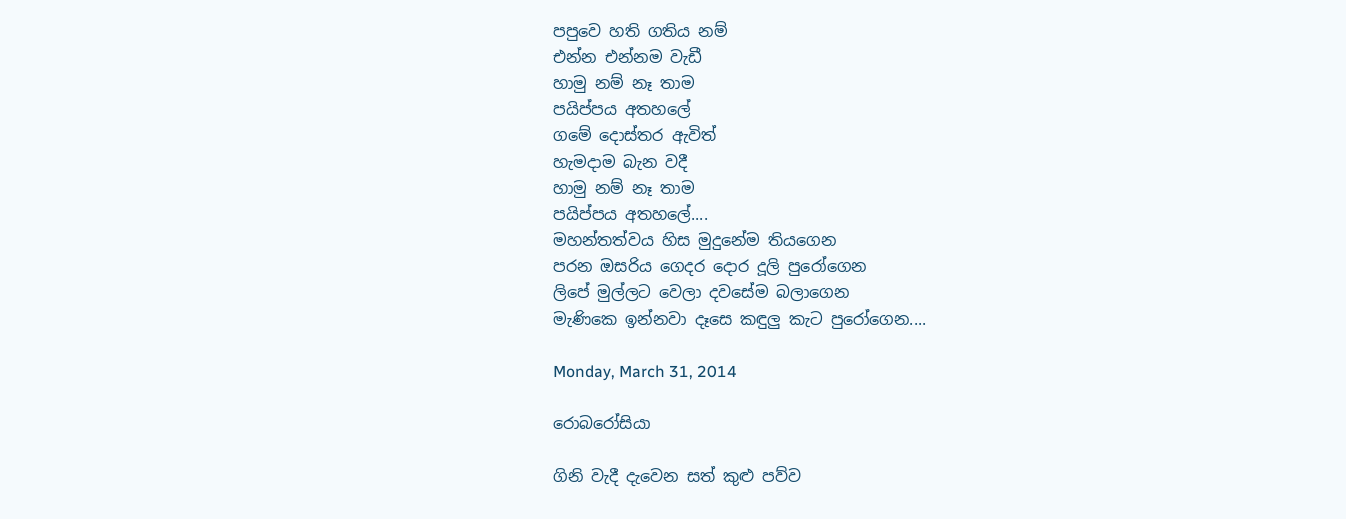පපුවෙ හති ගතිය නම්
එන්න එන්නම වැඩී
හාමු නම් නෑ තාම
පයිප්පය අතහලේ
ගමේ දොස්තර ඇවිත්
හැමදාම බැන වදී
හාමු නම් නෑ තාම
පයිප්පය අතහලේ....
මහන්තත්වය හිස මුදුනේම තියගෙන
පරන ඔසරිය ගෙදර දොර දූලි පුරෝගෙන
ලිපේ මුල්ලට වෙලා දවසේම බලාගෙන
මැණිකෙ ඉන්නවා දෑසෙ කඳුලු කැට පුරෝගෙන....

Monday, March 31, 2014

රොබරෝසියා

ගිනි වැදී දැවෙන සත් කුළු පව්ව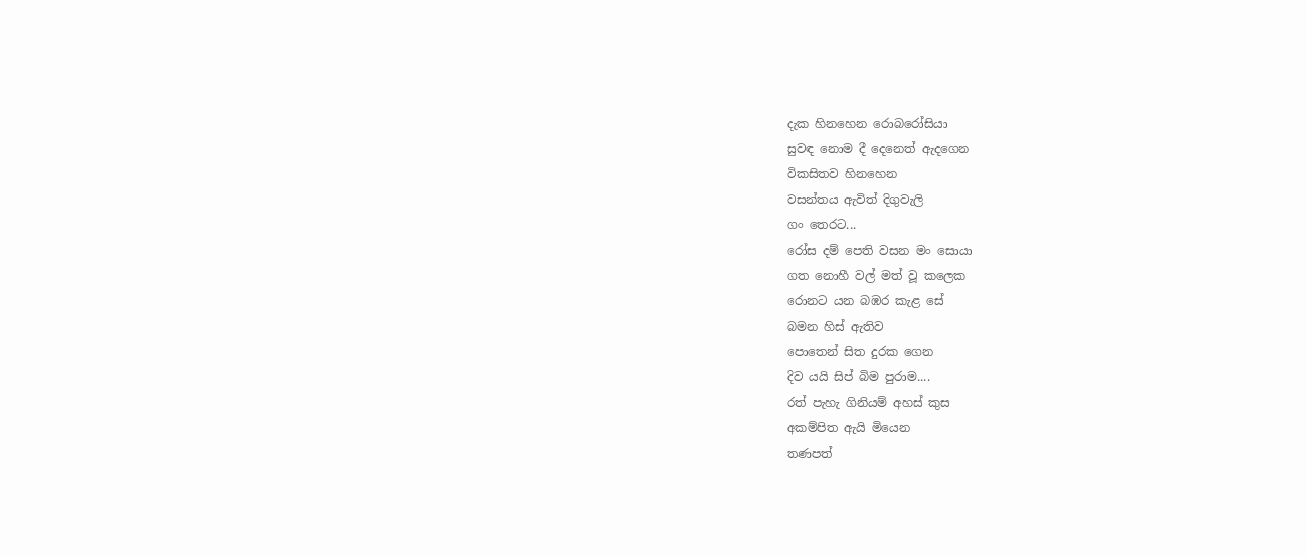දැක හිනහෙන රොබරෝසියා
සුවඳ නොම දී දෙනෙත් ඇදගෙන
විකසිතව හිනහෙන
වසන්තය ඇවිත් දිගුවැලි
ගං තෙරට...
රෝස දම් පෙති වසන මං සොයා
ගත නොහී වල් මත් වූ කලෙක
රොනට යන බඹර කැළ සේ
බමන හිස් ඇතිව
පොතෙන් සිත දුරක ගෙන
දිව යයි සිප් බිම පුරාම....
රත් පැහැ ගිනියම් අහස් කුස
අකම්පිත ඇයි මියෙන
තණපත්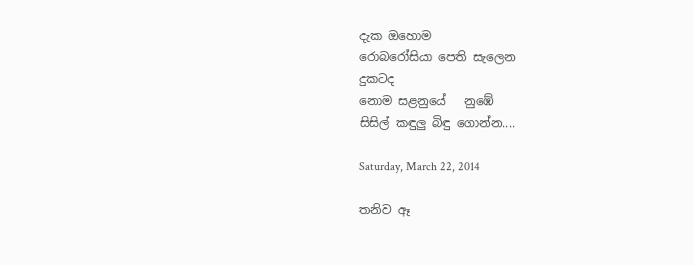දැක ඔහොම
රොබරෝසියා පෙති සැලෙන
දුකටද
නොම සළනුයේ   නුඹේ
සිසිල් කඳුලු බිඳු ගොන්න....

Saturday, March 22, 2014

තනිව ඈ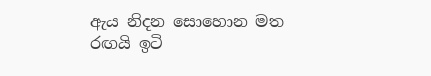ඇය නිදන සොහොන මත
රඟයි ඉටි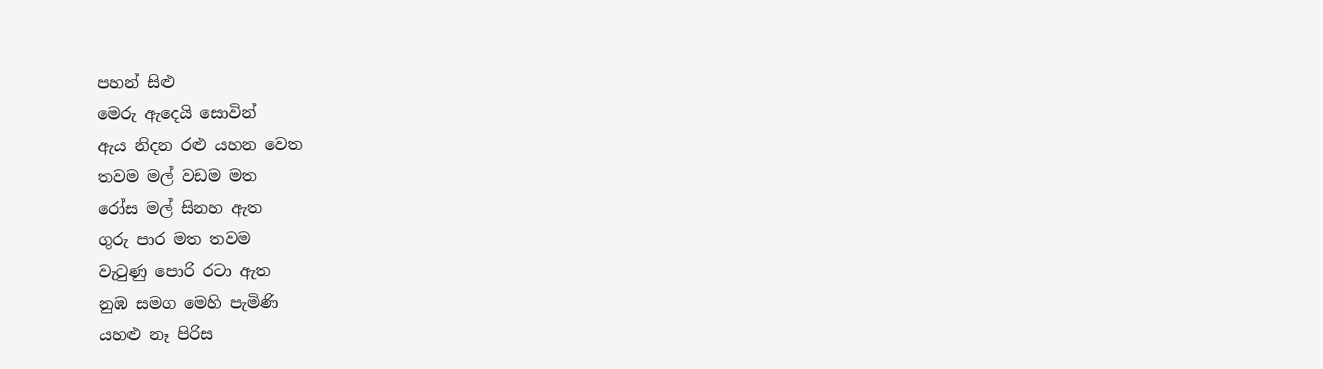පහන් සිළු
මෙරු ඇදෙයි සොවින්
ඇය නිදන රළු යහන වෙත
තවම මල් වඩම මත
රෝස මල් සිනහ ඇත
ගුරු පාර මත තවම
වැ‍ටුණු පොරි රටා ඇත
නුඹ සමග මෙහි පැමිණි
යහළු නෑ පිරිස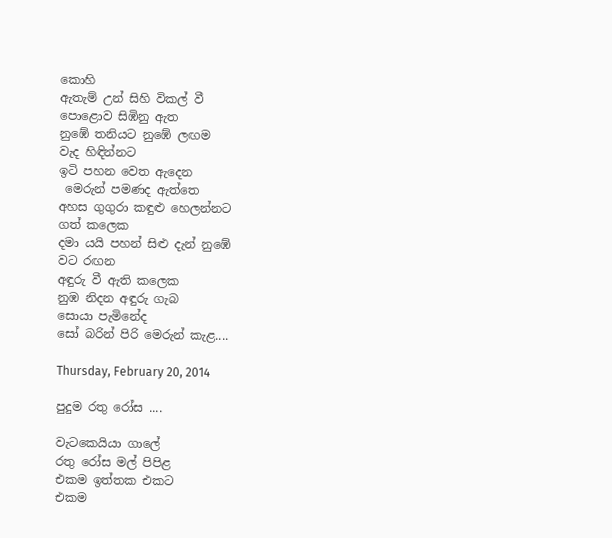කොහි
ඇතැම් උන් සිහි විකල් වී
පොළොව සිඹිනු ඇත
නුඹේ තනියට නුඹේ ලඟම
වැද හිඳින්නට
ඉටි පහන වෙත ඇදෙන
 මෙරුන් පමණද ඇත්තෙ
අහස ගුගුරා කඳුළු හෙලන්නට
ගත් කලෙක
දමා යයි පහන් සිළු දැන් නුඹේ
වට රඟන
අඳුරු වී ඇති කලෙක
නුඹ නිදන අඳුරු ගැබ
සොයා පැමිනේද
සෝ බරින් පිරි මෙරුන් කැළ....

Thursday, February 20, 2014

පුදුම රතු රෝස ....

වැටකෙයියා ගාලේ
රතු රෝස මල් පිපිළ
එකම ඉත්තක එකට
එකම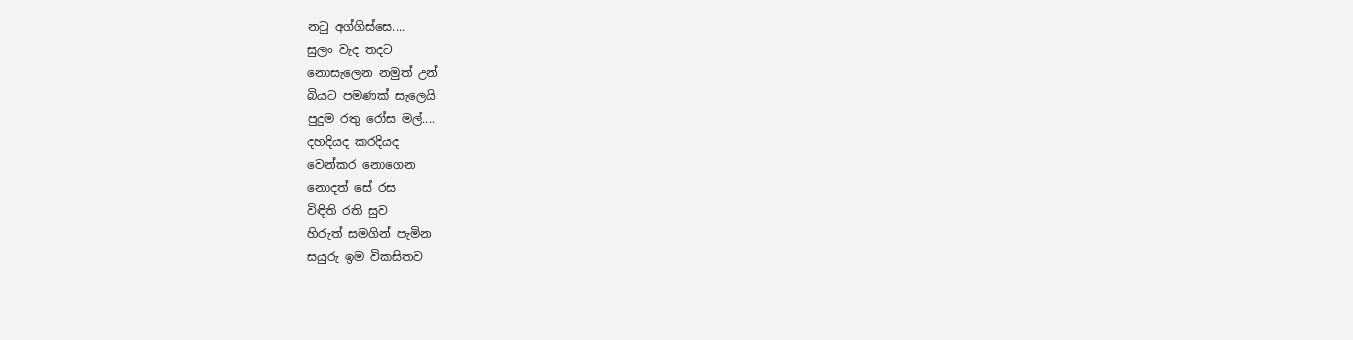න‍ටු අග්ගිස්සෙ....
සුලං වැද තදට
නොසැලෙන නමුත් උන්
බියට පමණක් සැලෙයි
පුදුම රතු රෝස මල්....
දහදියද කරදියද
වෙන්කර නොගෙන
නොදත් සේ රස
විඳිති රති සුව
හිරුත් සමගින් පැමින
සයුරු ඉම විකසිතව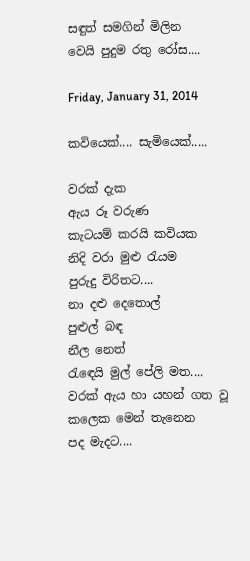සඳුත් සමගින් මිලින
වෙයි පුදුම රතු රෝස....

Friday, January 31, 2014

කවියෙක්.... සැමියෙක්.....

වරක් දැක
ඇය රූ වරුණ
කැටයම් කරයි කවියක
නිදි වරා මුළු ‍රැයම
පුරුදු විරිතට....
නා දළු දෙතොල්
පුළුල් බඳ
නීල නෙත්
රැ‍ඳෙයි මුල් පේලි මත....
වරක් ඇය හා යහන් ගත වූ
කලෙක මෙන් තැනෙන
පද මැදට....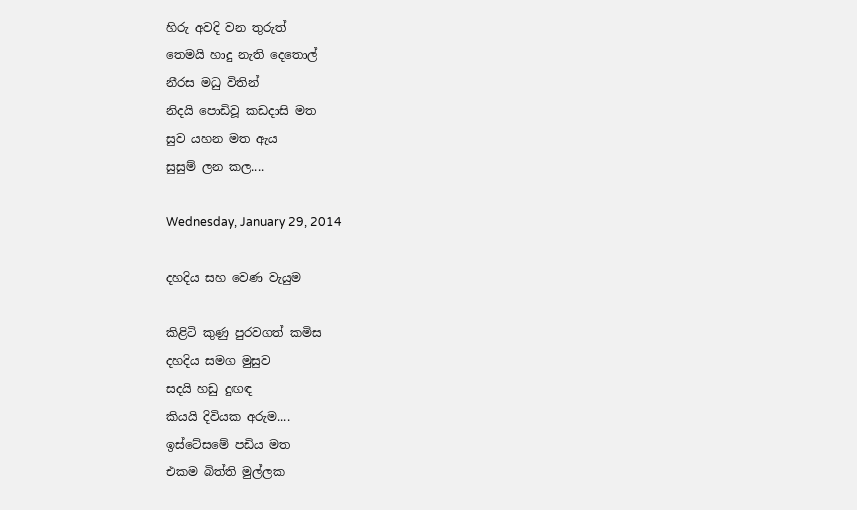හිරු අවදි වන තුරුත්
තෙමයි හාදු නැති දෙතොල්
නීරස මධු විතින්
නිදයි පොඩිවූ කඩදාසි මත
සුව යහන මත ඇය
සුසුම් ලන කල....

Wednesday, January 29, 2014

දහදිය සහ වෙණ වැයුම

කිළිටි කුණු පුරවගත් කමිස
දහදිය සමග මුසුව
සදයි හඩු දුඟඳ
කියයි දිවියක අරුම....
ඉස්ටේසමේ පඩිය මත
එකම බිත්ති මුල්ලක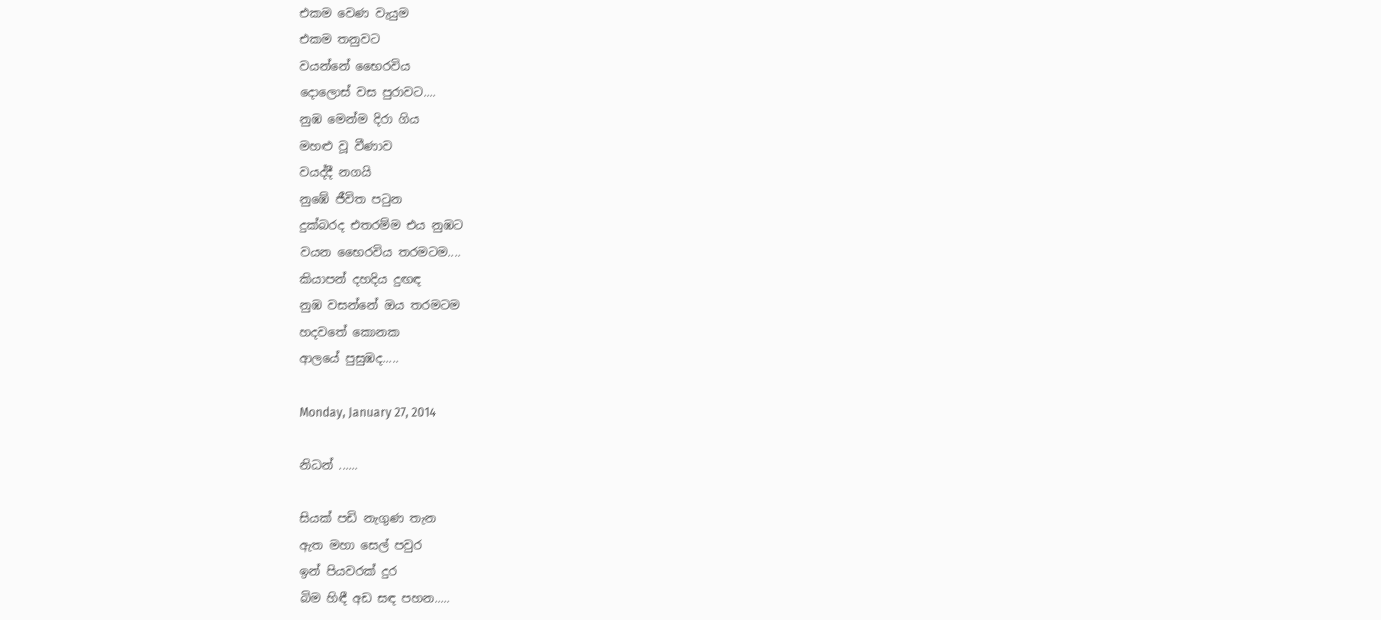එකම වෙණ වැයුම
එකම තනුවට
වයන්නේ භෛරවිය
දොලොස් වස පුරාවට....
නුඹ මෙන්ම දිරා ගිය
මහළු වූ වීණාව
වයද්දී නගයි
නුඹේ ජීවිත ප‍ටුන
දුක්බරද එතරම්ම එය නුඹට
වයන භෛරවිය තරමටම....
කියාපන් දහදිය දුඟඳ
නුඹ වසන්නේ ඔය තරමටම
හදවතේ කොනක
ආලයේ පුසුඹද.....

Monday, January 27, 2014

නිධන් ......

සියක් පඩි නැගුණ තැන
ඇත මහා සෙල් පවුර
ඉන් පියවරක් දුර
බිම හිඳී අඩ සඳ පහන.....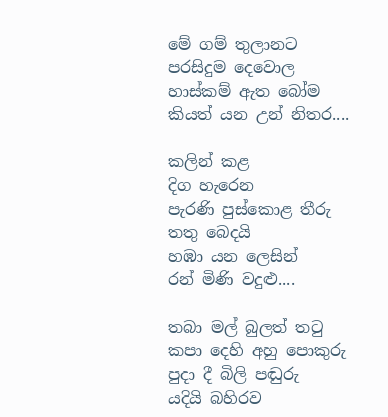මේ ගම් තුලානට
පරසිදුම දෙවොල
හාස්කම් ඇත බෝම
කියත් යන උන් නිතර....

කලින් කළ
දිග හැරෙන
පැරණි පුස්කොළ තීරු
තතු බෙදයි
හඹා යන ලෙසින්
රන් මිණි වදුළු....

තබා මල් බුලත් ත‍ටු
කපා දෙහි අහු පොකුරු
පුදා දී බිලි පඬුරු
යදියි බහිරව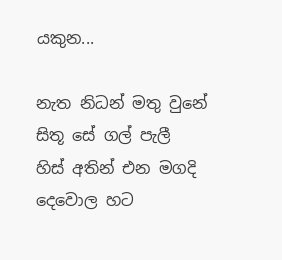යකුන...

නැත නිධන් මතු වුනේ
සිතූ සේ ගල් පැලී
හිස් අතින් එන මගදි
දෙවොල හට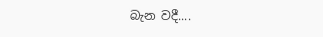බැන වදී....